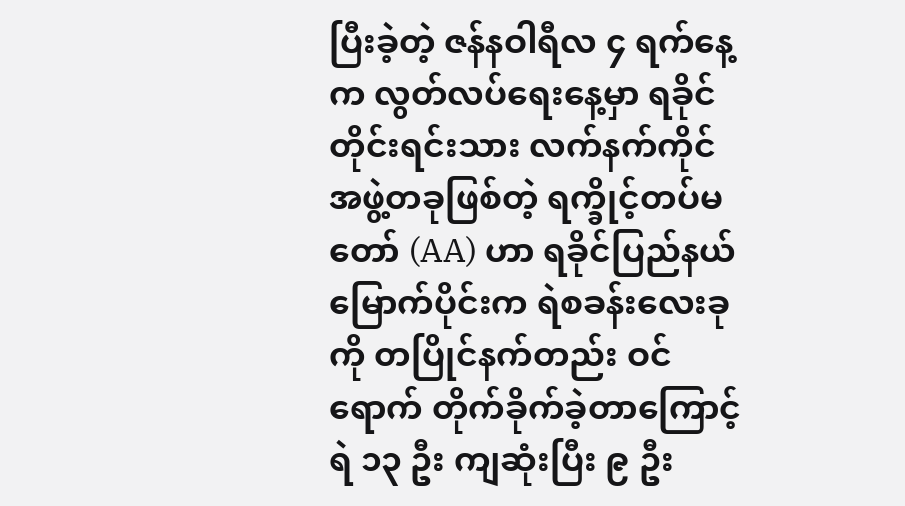ပြီးခဲ့တဲ့ ဇန်နဝါရီလ ၄ ရက်နေ့က လွတ်လပ်ရေးနေ့မှာ ရခိုင်တိုင်းရင်းသား လက်နက်ကိုင် အဖွဲ့တခုဖြစ်တဲ့ ရက္ခိုင့်တပ်မတော် (AA) ဟာ ရခိုင်ပြည်နယ်မြောက်ပိုင်းက ရဲစခန်းလေးခုကို တပြိုင်နက်တည်း ဝင်ရောက် တိုက်ခိုက်ခဲ့တာကြောင့် ရဲ ၁၃ ဦး ကျဆုံးပြီး ၉ ဦး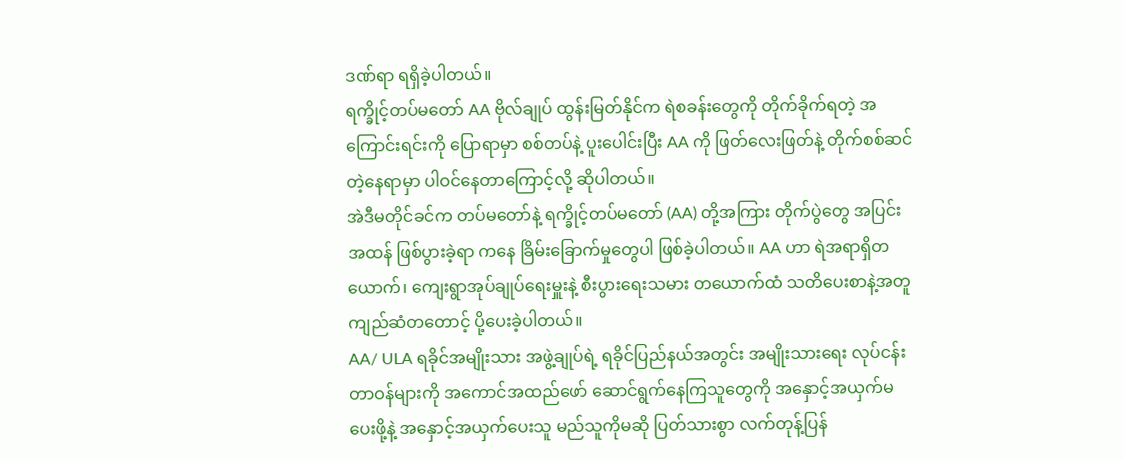ဒဏ်ရာ ရရှိခဲ့ပါတယ်။
ရက္ခိုင့်တပ်မတော် AA ဗိုလ်ချုပ် ထွန်းမြတ်နိုင်က ရဲစခန်းတွေကို တိုက်ခိုက်ရတဲ့ အကြောင်းရင်းကို ပြောရာမှာ စစ်တပ်နဲ့ ပူးပေါင်းပြီး AA ကို ဖြတ်လေးဖြတ်နဲ့ တိုက်စစ်ဆင်တဲ့နေရာမှာ ပါဝင်နေတာကြောင့်လို့ ဆိုပါတယ်။
အဲဒီမတိုင်ခင်က တပ်မတော်နဲ့ ရက္ခိုင့်တပ်မတော် (AA) တို့အကြား တိုက်ပွဲတွေ အပြင်းအထန် ဖြစ်ပွားခဲ့ရာ ကနေ ခြိမ်းခြောက်မှုတွေပါ ဖြစ်ခဲ့ပါတယ်။ AA ဟာ ရဲအရာရှိတယောက်၊ ကျေးရွာအုပ်ချုပ်ရေးမှူးနဲ့ စီးပွားရေးသမား တယောက်ထံ သတိပေးစာနဲ့အတူ ကျည်ဆံတတောင့် ပို့ပေးခဲ့ပါတယ်။
AA/ ULA ရခိုင်အမျိုးသား အဖွဲ့ချုပ်ရဲ့ ရခိုင်ပြည်နယ်အတွင်း အမျိုးသားရေး လုပ်ငန်းတာဝန်များကို အကောင်အထည်ဖော် ဆောင်ရွက်နေကြသူတွေကို အနှောင့်အယှက်မပေးဖို့နဲ့ အနှောင့်အယှက်ပေးသူ မည်သူကိုမဆို ပြတ်သားစွာ လက်တုန့်ပြန်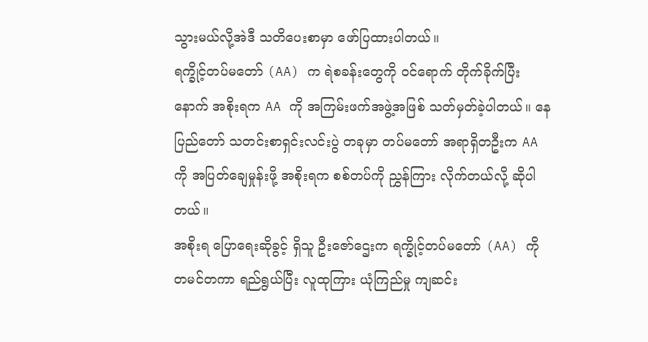သွားမယ်လို့အဲဒီ သတိပေးစာမှာ ဖော်ပြထားပါတယ်။
ရက္ခိုင့်တပ်မတော် (AA) က ရဲစခန်းတွေကို ဝင်ရောက် တိုက်ခိုက်ပြီးနောက် အစိုးရက AA ကို အကြမ်းဖက်အဖွဲ့အဖြစ် သတ်မှတ်ခဲ့ပါတယ်။ နေပြည်တော် သတင်းစာရှင်းလင်းပွဲ တခုမှာ တပ်မတော် အရာရှိတဦးက AA ကို အပြတ်ချေမှုန်းဖို့ အစိုးရက စစ်တပ်ကို ညွှန်ကြား လိုက်တယ်လို့ ဆိုပါတယ်။
အစိုးရ ပြောရေးဆိုခွင့် ရှိသူ ဦးဇော်ဌေးက ရက္ခိုင့်တပ်မတော် (AA) ကို တမင်တကာ ရည်ရွယ်ပြီး လူထုကြား ယုံကြည်မှု ကျဆင်း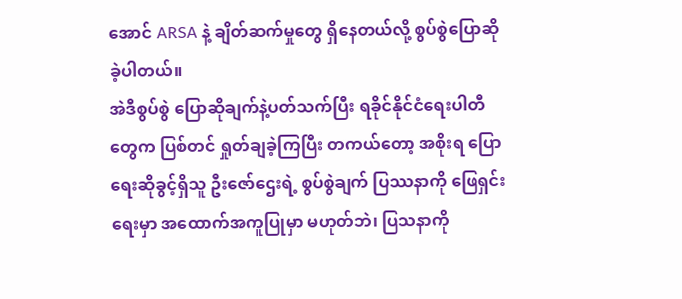အောင် ARSA နဲ့ ချိတ်ဆက်မှုတွေ ရှိနေတယ်လို့ စွပ်စွဲပြောဆိုခဲ့ပါတယ်။
အဲဒီစွပ်စွဲ ပြောဆိုချက်နဲ့ပတ်သက်ပြီး ရခိုင်နိုင်ငံရေးပါတီတွေက ပြစ်တင် ရှုတ်ချခဲ့ကြပြီး တကယ်တော့ အစိုးရ ပြောရေးဆိုခွင့်ရှိသူ ဦးဇော်ဌေးရဲ့ စွပ်စွဲချက် ပြဿနာကို ဖြေရှင်းရေးမှာ အထောက်အကူပြုမှာ မဟုတ်ဘဲ၊ ပြသနာကို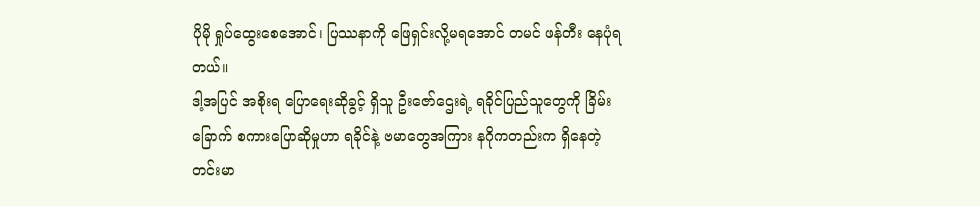ပိုမို ရှုပ်ထွေးစေအောင်၊ ပြဿနာကို ဖြေရှင်းလို့မရအောင် တမင် ဖန်တီး နေပုံရတယ်။
ဒါ့အပြင် အစိုးရ ပြောရေးဆိုခွင့် ရှိသူ ဦးဇော်ဌေးရဲ့ ရခိုင်ပြည်သူတွေကို ခြိမ်းခြောက် စကားပြောဆိုမှုဟာ ရခိုင်နဲ့ ဗမာတွေအကြား နဂိုကတည်းက ရှိနေတဲ့ တင်းမာ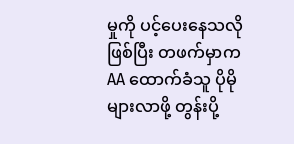မှုကို ပင့်ပေးနေသလို ဖြစ်ပြီး တဖက်မှာက AA ထောက်ခံသူ ပိုမိုများလာဖို့ တွန်းပို့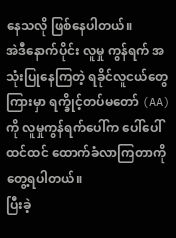နေသလို ဖြစ်နေပါတယ်။
အဲဒီနောက်ပိုင်း လူမှု ကွန်ရက် အသုံးပြုနေကြတဲ့ ရခိုင်လူငယ်တွေကြားမှာ ရက္ခိုင့်တပ်မတော် (AA) ကို လူမှုကွန်ရက်ပေါ်က ပေါ်ပေါ်ထင်ထင် ထောက်ခံလာကြတာကို တွေ့ရပါတယ်။
ပြီးခဲ့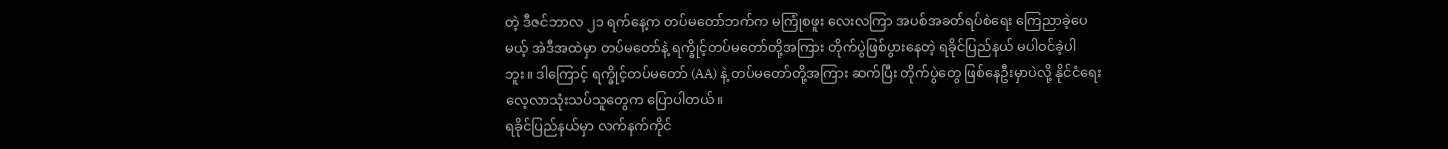တဲ့ ဒီဇင်ဘာလ ၂၁ ရက်နေ့က တပ်မတော်ဘက်က မကြုံစဖူး လေးလကြာ အပစ်အခတ်ရပ်စဲရေး ကြေညာခဲ့ပေမယ့် အဲဒီအထဲမှာ တပ်မတော်နဲ့ ရက္ခိုင့်တပ်မတော်တို့အကြား တိုက်ပွဲဖြစ်ပွားနေတဲ့ ရခိုင်ပြည်နယ် မပါဝင်ခဲ့ပါဘူး။ ဒါကြောင့် ရက္ခိုင့်တပ်မတော် (AA) နဲ့ တပ်မတော်တို့အကြား ဆက်ပြီး တိုက်ပွဲတွေ ဖြစ်နေဦးမှာပဲလို့ နိုင်ငံရေး လေ့လာသုံးသပ်သူတွေက ပြောပါတယ်။
ရခိုင်ပြည်နယ်မှာ လက်နက်ကိုင်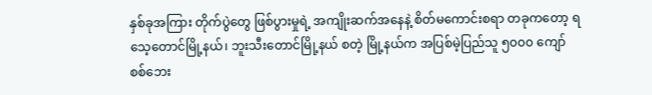နှစ်ခုအကြား တိုက်ပွဲတွေ ဖြစ်ပွားမှုရဲ့ အကျိုးဆက်အနေနဲ့ စိတ်မကောင်းစရာ တခုကတော့ ရသေ့တောင်မြို့နယ်၊ ဘူးသီးတောင်မြို့နယ် စတဲ့ မြို့နယ်က အပြစ်မဲ့ပြည်သူ ၅၀၀၀ ကျော် စစ်ဘေး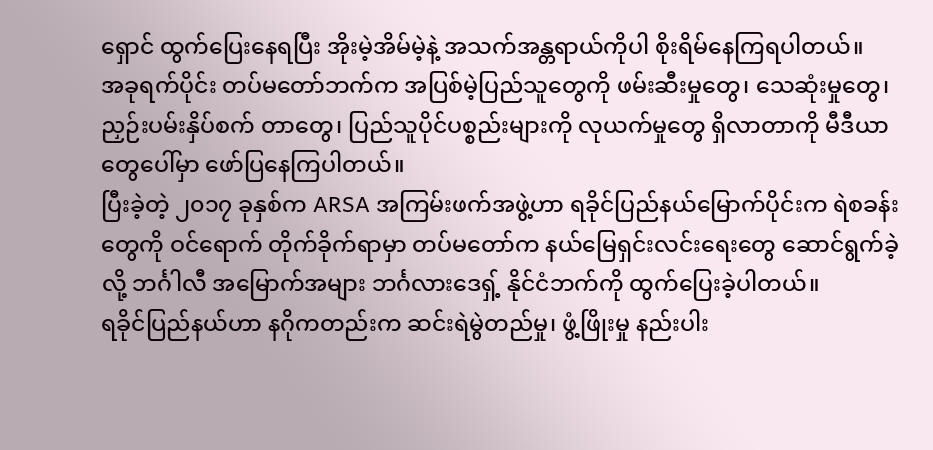ရှောင် ထွက်ပြေးနေရပြီး အိုးမဲ့အိမ်မဲ့နဲ့ အသက်အန္တရာယ်ကိုပါ စိုးရိမ်နေကြရပါတယ်။
အခုရက်ပိုင်း တပ်မတော်ဘက်က အပြစ်မဲ့ပြည်သူတွေကို ဖမ်းဆီးမှုတွေ၊ သေဆုံးမှုတွေ၊ ညှဉ်းပမ်းနှိပ်စက် တာတွေ၊ ပြည်သူပိုင်ပစ္စည်းများကို လုယက်မှုတွေ ရှိလာတာကို မီဒီယာတွေပေါ်မှာ ဖော်ပြနေကြပါတယ်။
ပြီးခဲ့တဲ့ ၂၀၁၇ ခုနှစ်က ARSA အကြမ်းဖက်အဖွဲ့ဟာ ရခိုင်ပြည်နယ်မြောက်ပိုင်းက ရဲစခန်းတွေကို ဝင်ရောက် တိုက်ခိုက်ရာမှာ တပ်မတော်က နယ်မြေရှင်းလင်းရေးတွေ ဆောင်ရွက်ခဲ့လို့ ဘင်္ဂါလီ အမြောက်အများ ဘင်္ဂလားဒေရှ့် နိုင်ငံဘက်ကို ထွက်ပြေးခဲ့ပါတယ်။
ရခိုင်ပြည်နယ်ဟာ နဂိုကတည်းက ဆင်းရဲမွဲတည်မှု၊ ဖွံ့ဖြိုးမှု နည်းပါး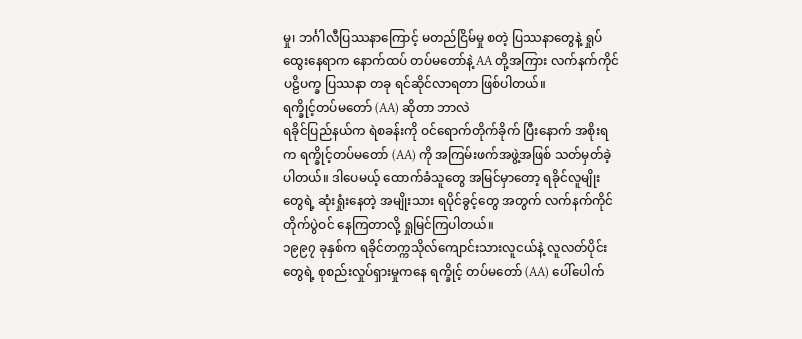မှု၊ ဘင်္ဂါလီပြဿနာကြောင့် မတည်ငြိမ်မှု စတဲ့ ပြဿနာတွေနဲ့ ရှုပ်ထွေးနေရာက နောက်ထပ် တပ်မတော်နဲ့ AA တို့အကြား လက်နက်ကိုင် ပဠိပက္ခ ပြဿနာ တခု ရင်ဆိုင်လာရတာ ဖြစ်ပါတယ်။
ရက္ခိုင့်တပ်မတော် (AA) ဆိုတာ ဘာလဲ
ရခိုင်ပြည်နယ်က ရဲစခန်းကို ဝင်ရောက်တိုက်ခိုက် ပြီးနောက် အစိုးရက ရက္ခိုင့်တပ်မတော် (AA) ကို အကြမ်းဖက်အဖွဲ့အဖြစ် သတ်မှတ်ခဲ့ပါတယ်။ ဒါပေမယ့် ထောက်ခံသူတွေ အမြင်မှာတော့ ရခိုင်လူမျိုးတွေရဲ့ ဆုံးရှုံးနေတဲ့ အမျိုးသား ရပိုင်ခွင့်တွေ အတွက် လက်နက်ကိုင် တိုက်ပွဲဝင် နေကြတာလို့ ရှုမြင်ကြပါတယ်။
၁၉၉၇ ခုနှစ်က ရခိုင်တက္ကသိုလ်ကျောင်းသားလူငယ်နဲ့ လူလတ်ပိုင်းတွေရဲ့ စုစည်းလှုပ်ရှားမှုကနေ ရက္ခိုင့် တပ်မတော် (AA) ပေါ်ပေါက်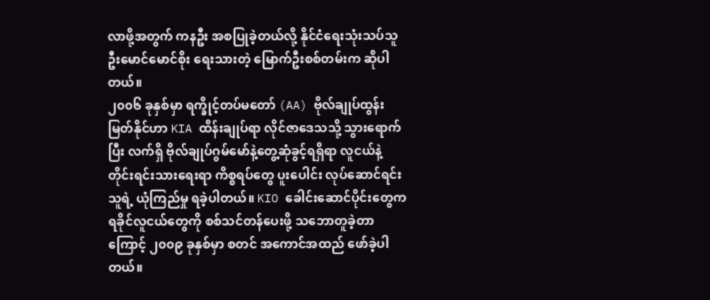လာဖို့အတွက် ကနဦး အစပြုခဲ့တယ်လို့ နိုင်ငံရေးသုံးသပ်သူ ဦးမောင်မောင်စိုး ရေးသားတဲ့ မြောက်ဦးစစ်တမ်းက ဆိုပါတယ်။
၂၀၀၆ ခုနှစ်မှာ ရက္ခိုင့်တပ်မတော် (AA) ဗိုလ်ချုပ်ထွန်းမြတ်နိုင်ဟာ KIA ထိန်းချုပ်ရာ လိုင်ဇာဒေသသို့ သွားရောက်ပြီး လက်ရှိ ဗိုလ်ချုပ်ဂွမ်မော်နဲ့တွေ့ဆုံခွင့်ရရှိရာ လူငယ်နဲ့ တိုင်းရင်းသားရေးရာ ကိစ္စရပ်တွေ ပူးပေါင်း လုပ်ဆောင်ရင်း သူရဲ့ ယုံကြည်မှု ရခဲ့ပါတယ်။ KIO ခေါင်းဆောင်ပိုင်းတွေက ရခိုင်လူငယ်တွေကို စစ်သင်တန်ပေးဖို့ သဘောတူခဲ့တာကြောင့် ၂၀၀၉ ခုနှစ်မှာ စတင် အကောင်အထည် ဖော်ခဲ့ပါတယ်။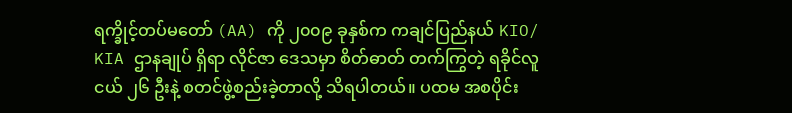ရက္ခိုင့်တပ်မတော် (AA) ကို ၂၀၀၉ ခုနှစ်က ကချင်ပြည်နယ် KIO/ KIA ဌာနချုပ် ရှိရာ လိုင်ဇာ ဒေသမှာ စိတ်ဓာတ် တက်ကြွတဲ့ ရခိုင်လူငယ် ၂၆ ဦးနဲ့ စတင်ဖွဲ့စည်းခဲ့တာလို့ သိရပါတယ်။ ပထမ အစပိုင်း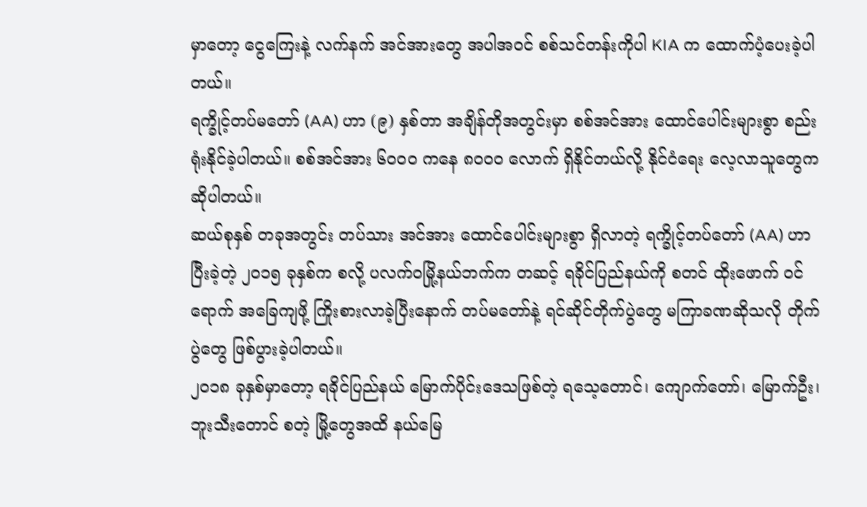မှာတော့ ငွေကြေးနဲ့ လက်နက် အင်အားတွေ အပါအဝင် စစ်သင်တန်းကိုပါ KIA က ထောက်ပံ့ပေးခဲ့ပါတယ်။
ရက္ခိုင့်တပ်မတော် (AA) ဟာ (၉) နှစ်တာ အချိန်တိုအတွင်းမှာ စစ်အင်အား ထောင်ပေါင်းများစွာ စည်းရုံးနိုင်ခဲ့ပါတယ်။ စစ်အင်အား ၆၀၀၀ ကနေ ၈၀၀၀ လောက် ရှိနိုင်တယ်လို့ နိုင်ငံရေး လေ့လာသူတွေက ဆိုပါတယ်။
ဆယ်စုနှစ် တခုအတွင်း တပ်သား အင်အား ထောင်ပေါင်းများစွာ ရှိလာတဲ့ ရက္ခိုင့်တပ်တော် (AA) ဟာ ပြီးခဲ့တဲ့ ၂၀၁၅ ခုနှစ်က စလို့ ပလက်ဝမြို့နယ်ဘက်က တဆင့် ရခိုင်ပြည်နယ်ကို စတင် ထိုးဖောက် ဝင်ရောက် အခြေကျဖို့ ကြိုးစားလာခဲ့ပြီးနောက် တပ်မတော်နဲ့ ရင်ဆိုင်တိုက်ပွဲတွေ မကြာခဏဆိုသလို တိုက်ပွဲတွေ ဖြစ်ပွားခဲ့ပါတယ်။
၂၀၁၈ ခုနှစ်မှာတော့ ရခိုင်ပြည်နယ် မြောက်ပိုင်းဒေသဖြစ်တဲ့ ရသေ့တောင်၊ ကျောက်တော်၊ မြောက်ဦး၊ ဘူးသီးတောင် စတဲ့ မြို့တွေအထိ နယ်မြေ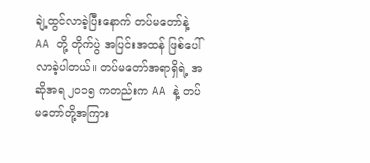ချဲ့ထွင်လာခဲ့ပြီးနောက် တပ်မတော်နဲ့ AA တို့ တိုက်ပွဲ အပြင်းအထန် ဖြစ်ပေါ်လာခဲ့ပါတယ်။ တပ်မတော်အရာရှိရဲ့ အဆိုအရ ၂၀၁၅ ကတည်းက AA နဲ့ တပ်မတော်တို့အကြား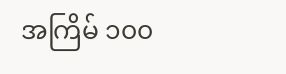အကြိမ် ၁၀၀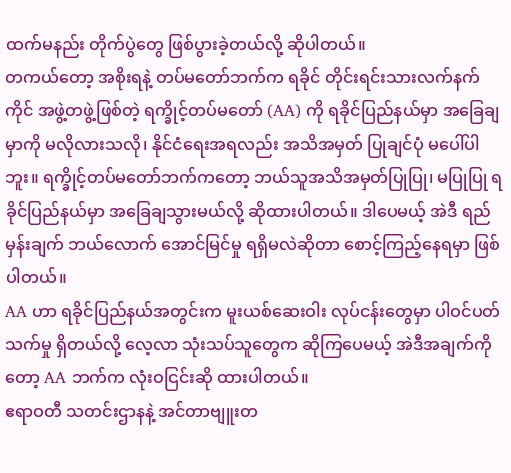ထက်မနည်း တိုက်ပွဲတွေ ဖြစ်ပွားခဲ့တယ်လို့ ဆိုပါတယ်။
တကယ်တော့ အစိုးရနဲ့ တပ်မတော်ဘက်က ရခိုင် တိုင်းရင်းသားလက်နက်ကိုင် အဖွဲ့တဖွဲ့ဖြစ်တဲ့ ရက္ခိုင့်တပ်မတော် (AA) ကို ရခိုင်ပြည်နယ်မှာ အခြေချမှာကို မလိုလားသလို၊ နိုင်ငံရေးအရလည်း အသိအမှတ် ပြုချင်ပုံ မပေါ်ပါဘူး။ ရက္ခိုင့်တပ်မတော်ဘက်ကတော့ ဘယ်သူအသိအမှတ်ပြုပြု၊ မပြုပြု ရခိုင်ပြည်နယ်မှာ အခြေချသွားမယ်လို့ ဆိုထားပါတယ်။ ဒါပေမယ့် အဲဒီ ရည်မှန်းချက် ဘယ်လောက် အောင်မြင်မှု ရရှိမလဲဆိုတာ စောင့်ကြည့်နေရမှာ ဖြစ်ပါတယ်။
AA ဟာ ရခိုင်ပြည်နယ်အတွင်းက မူးယစ်ဆေးဝါး လုပ်ငန်းတွေမှာ ပါဝင်ပတ်သက်မှု ရှိတယ်လို့ လေ့လာ သုံးသပ်သူတွေက ဆိုကြပေမယ့် အဲဒီအချက်ကိုတော့ AA ဘက်က လုံးဝငြင်းဆို ထားပါတယ်။
ဧရာဝတီ သတင်းဌာနနဲ့ အင်တာဗျူးတ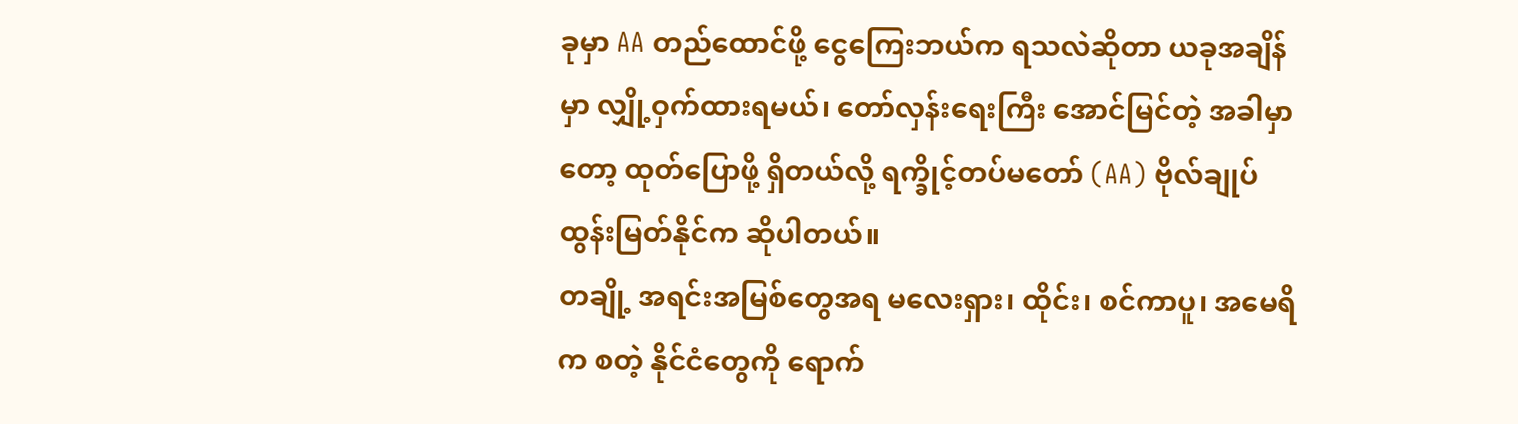ခုမှာ AA တည်ထောင်ဖို့ ငွေကြေးဘယ်က ရသလဲဆိုတာ ယခုအချိန်မှာ လျှို့ဝှက်ထားရမယ်၊ တော်လှန်းရေးကြီး အောင်မြင်တဲ့ အခါမှာတော့ ထုတ်ပြောဖို့ ရှိတယ်လို့ ရက္ခိုင့်တပ်မတော် (AA) ဗိုလ်ချုပ် ထွန်းမြတ်နိုင်က ဆိုပါတယ်။
တချို့ အရင်းအမြစ်တွေအရ မလေးရှား၊ ထိုင်း၊ စင်ကာပူ၊ အမေရိက စတဲ့ နိုင်ငံတွေကို ရောက်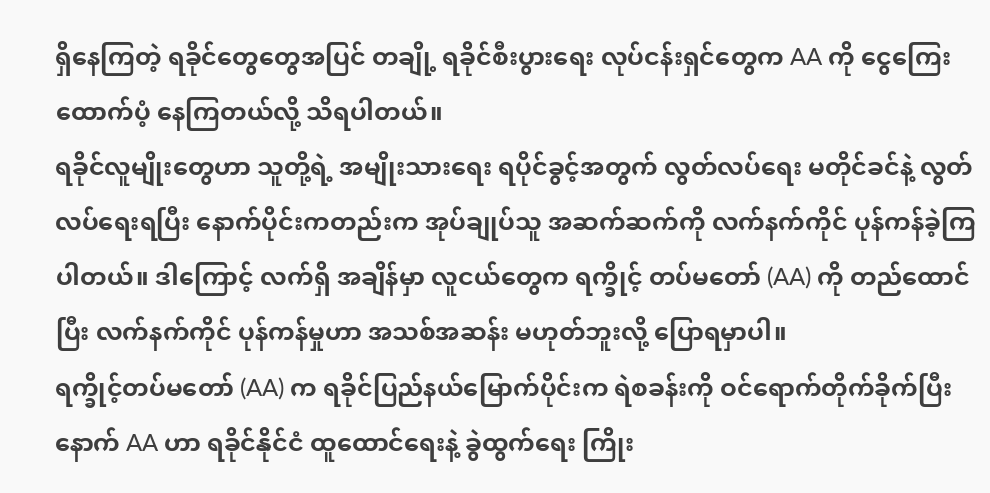ရှိနေကြတဲ့ ရခိုင်တွေတွေအပြင် တချို့ ရခိုင်စီးပွားရေး လုပ်ငန်းရှင်တွေက AA ကို ငွေကြေး ထောက်ပံ့ နေကြတယ်လို့ သိရပါတယ်။
ရခိုင်လူမျိုးတွေဟာ သူတို့ရဲ့ အမျိုးသားရေး ရပိုင်ခွင့်အတွက် လွတ်လပ်ရေး မတိုင်ခင်နဲ့ လွတ်လပ်ရေးရပြီး နောက်ပိုင်းကတည်းက အုပ်ချုပ်သူ အဆက်ဆက်ကို လက်နက်ကိုင် ပုန်ကန်ခဲ့ကြပါတယ်။ ဒါကြောင့် လက်ရှိ အချိန်မှာ လူငယ်တွေက ရက္ခိုင့် တပ်မတော် (AA) ကို တည်ထောင်ပြီး လက်နက်ကိုင် ပုန်ကန်မှုဟာ အသစ်အဆန်း မဟုတ်ဘူးလို့ ပြောရမှာပါ။
ရက္ခိုင့်တပ်မတော် (AA) က ရခိုင်ပြည်နယ်မြောက်ပိုင်းက ရဲစခန်းကို ဝင်ရောက်တိုက်ခိုက်ပြီးနောက် AA ဟာ ရခိုင်နိုင်ငံ ထူထောင်ရေးနဲ့ ခွဲထွက်ရေး ကြိုး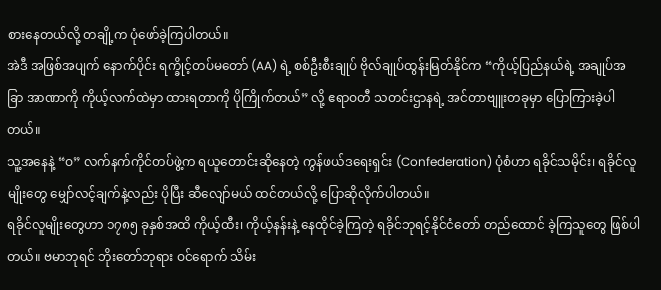စားနေတယ်လို့ တချို့က ပုံဖော်ခဲ့ကြပါတယ်။
အဲဒီ အဖြစ်အပျက် နောက်ပိုင်း ရက္ခိုင့်တပ်မတော် (AA) ရဲ့ စစ်ဦးစီးချုပ် ဗိုလ်ချုပ်ထွန်းမြတ်နိုင်က “ကိုယ့်ပြည်နယ်ရဲ့ အချုပ်အခြာ အာဏာကို ကိုယ့်လက်ထဲမှာ ထားရတာကို ပိုကြိုက်တယ်” လို့ ဧရာဝတီ သတင်းဌာနရဲ့ အင်တာဗျူးတခုမှာ ပြောကြားခဲ့ပါတယ်။
သူ့အနေနဲ့ “ဝ” လက်နက်ကိုင်တပ်ဖွဲ့က ရယူတောင်းဆိုနေတဲ့ ကွန်ဖယ်ဒရေးရှင်း (Confederation) ပုံစံဟာ ရခိုင်သမိုင်း၊ ရခိုင်လူမျိုးတွေ မျှော်လင့်ချက်နဲ့လည်း ပိုပြီး ဆီလျော်မယ် ထင်တယ်လို့ ပြောဆိုလိုက်ပါတယ်။
ရခိုင်လူမျိုးတွေဟာ ၁၇၈၅ ခုနှစ်အထိ ကိုယ့်ထီး၊ ကိုယ့်နန်းနဲ့ နေထိုင်ခဲ့ကြတဲ့ ရခိုင်ဘုရင့်နိုင်ငံတော် တည်ထောင် ခဲ့ကြသူတွေ ဖြစ်ပါတယ်။ ဗမာဘုရင် ဘိုးတော်ဘုရား ဝင်ရောက် သိမ်း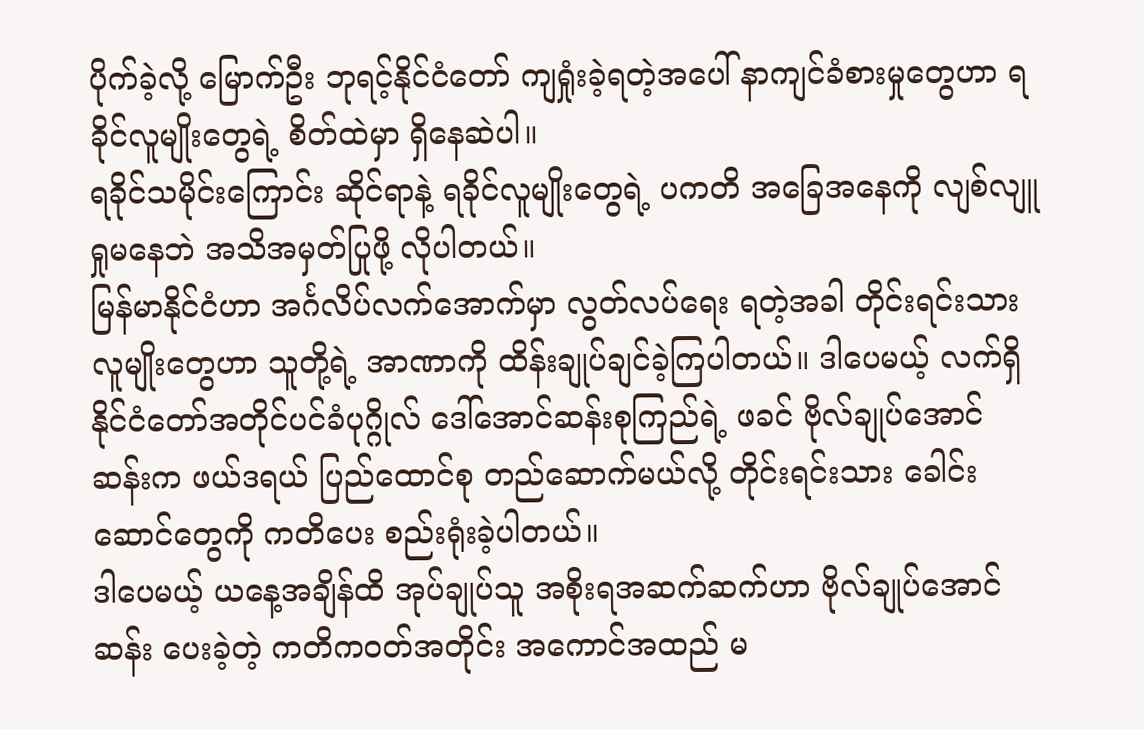ပိုက်ခဲ့လို့ မြောက်ဦး ဘုရင့်နိုင်ငံတော် ကျရှုံးခဲ့ရတဲ့အပေါ် နာကျင်ခံစားမှုတွေဟာ ရခိုင်လူမျိုးတွေရဲ့ စိတ်ထဲမှာ ရှိနေဆဲပါ။
ရခိုင်သမိုင်းကြောင်း ဆိုင်ရာနဲ့ ရခိုင်လူမျိုးတွေရဲ့ ပကတိ အခြေအနေကို လျစ်လျူရှုမနေဘဲ အသိအမှတ်ပြုဖို့ လိုပါတယ်။
မြန်မာနိုင်ငံဟာ အင်္ဂလိပ်လက်အောက်မှာ လွတ်လပ်ရေး ရတဲ့အခါ တိုင်းရင်းသား လူမျိုးတွေဟာ သူတို့ရဲ့ အာဏာကို ထိန်းချုပ်ချင်ခဲ့ကြပါတယ်။ ဒါပေမယ့် လက်ရှိ နိုင်ငံတော်အတိုင်ပင်ခံပုဂ္ဂိုလ် ဒေါ်အောင်ဆန်းစုကြည်ရဲ့ ဖခင် ဗိုလ်ချုပ်အောင်ဆန်းက ဖယ်ဒရယ် ပြည်ထောင်စု တည်ဆောက်မယ်လို့ တိုင်းရင်းသား ခေါင်းဆောင်တွေကို ကတိပေး စည်းရုံးခဲ့ပါတယ်။
ဒါပေမယ့် ယနေ့အချိန်ထိ အုပ်ချုပ်သူ အစိုးရအဆက်ဆက်ဟာ ဗိုလ်ချုပ်အောင်ဆန်း ပေးခဲ့တဲ့ ကတိကဝတ်အတိုင်း အကောင်အထည် မ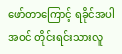ဖော်တာကြောင့် ရခိုင်အပါအဝင် တိုင်းရင်းသားလူ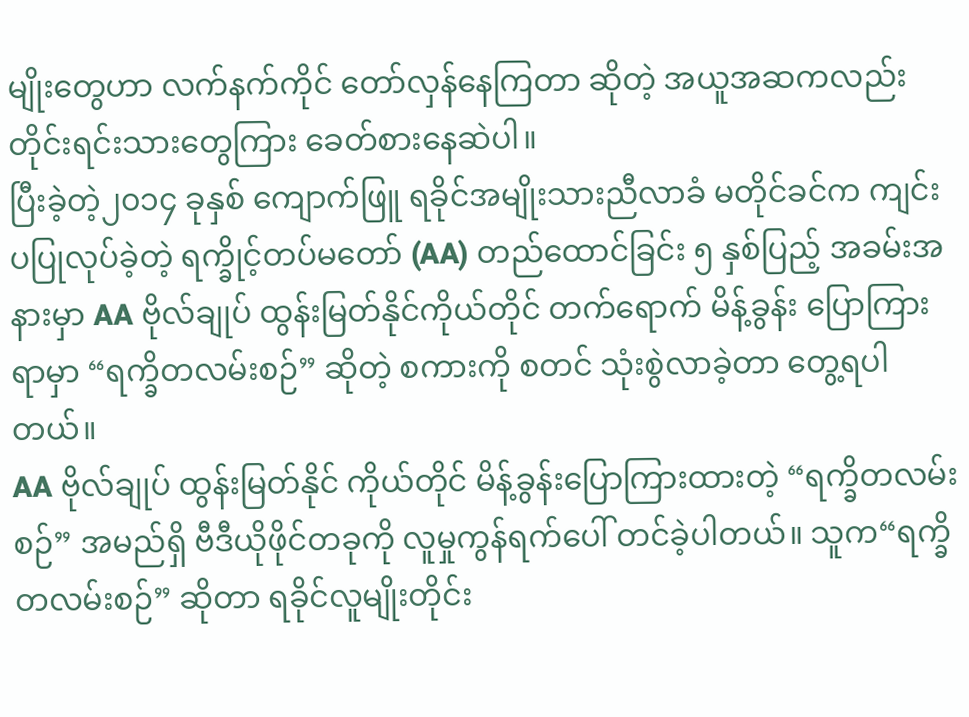မျိုးတွေဟာ လက်နက်ကိုင် တော်လှန်နေကြတာ ဆိုတဲ့ အယူအဆကလည်း တိုင်းရင်းသားတွေကြား ခေတ်စားနေဆဲပါ။
ပြီးခဲ့တဲ့၂၀၁၄ ခုနှစ် ကျောက်ဖြူ ရခိုင်အမျိုးသားညီလာခံ မတိုင်ခင်က ကျင်းပပြုလုပ်ခဲ့တဲ့ ရက္ခိုင့်တပ်မတော် (AA) တည်ထောင်ခြင်း ၅ နှစ်ပြည့် အခမ်းအနားမှာ AA ဗိုလ်ချုပ် ထွန်းမြတ်နိုင်ကိုယ်တိုင် တက်ရောက် မိန့်ခွန်း ပြောကြားရာမှာ “ရက္ခိတလမ်းစဉ်” ဆိုတဲ့ စကားကို စတင် သုံးစွဲလာခဲ့တာ တွေ့ရပါတယ်။
AA ဗိုလ်ချုပ် ထွန်းမြတ်နိုင် ကိုယ်တိုင် မိန့်ခွန်းပြောကြားထားတဲ့ “ရက္ခိတလမ်းစဉ်” အမည်ရှိ ဗီဒီယိုဖိုင်တခုကို လူမှုကွန်ရက်ပေါ် တင်ခဲ့ပါတယ်။ သူက“ရက္ခိတလမ်းစဉ်” ဆိုတာ ရခိုင်လူမျိုးတိုင်း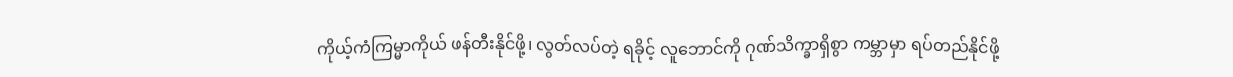ကိုယ့်ကံကြမ္မာကိုယ် ဖန်တီးနိုင်ဖို့၊ လွတ်လပ်တဲ့ ရခိုင့် လူဘောင်ကို ဂုဏ်သိက္ခာရှိစွာ ကမ္ဘာမှာ ရပ်တည်နိုင်ဖို့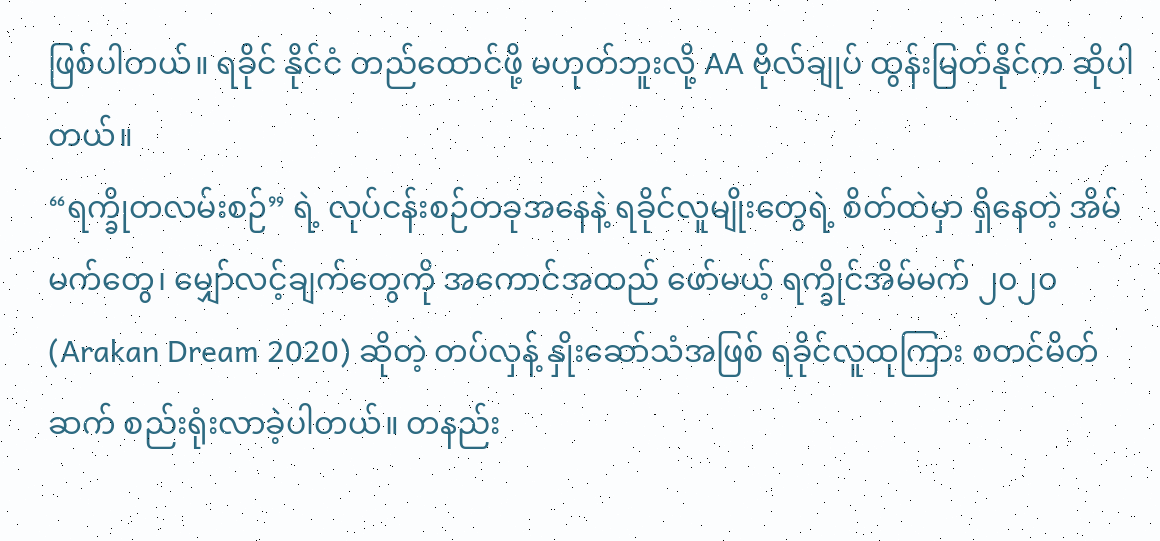ဖြစ်ပါတယ်။ ရခိုင် နိုင်ငံ တည်ထောင်ဖို့ မဟုတ်ဘူးလို့ AA ဗိုလ်ချုပ် ထွန်းမြတ်နိုင်က ဆိုပါတယ်။
“ရက္ခိုတလမ်းစဉ်” ရဲ့ လုပ်ငန်းစဉ်တခုအနေနဲ့ ရခိုင်လူမျိုးတွေရဲ့ စိတ်ထဲမှာ ရှိနေတဲ့ အိမ်မက်တွေ၊ မျှော်လင့်ချက်တွေကို အကောင်အထည် ဖော်မယ့် ရက္ခိုင်အိမ်မက် ၂၀၂၀ (Arakan Dream 2020) ဆိုတဲ့ တပ်လှန့် နှိုးဆော်သံအဖြစ် ရခိုင်လူထုကြား စတင်မိတ်ဆက် စည်းရုံးလာခဲ့ပါတယ်။ တနည်း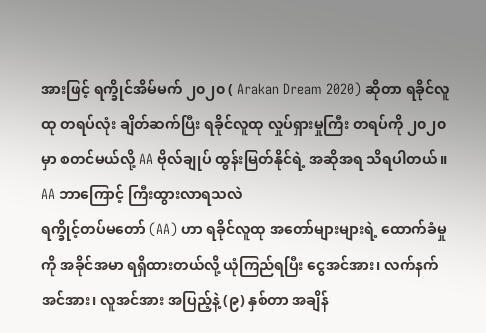အားဖြင့် ရက္ခိုင်အိမ်မက် ၂၀၂၀ ( Arakan Dream 2020) ဆိုတာ ရခိုင်လူထု တရပ်လုံး ချိတ်ဆက်ပြီး ရခိုင်လူထု လှုပ်ရှားမှုကြီး တရပ်ကို ၂၀၂၀ မှာ စတင်မယ်လို့ AA ဗိုလ်ချုပ် ထွန်းမြတ်နိုင်ရဲ့ အဆိုအရ သိရပါတယ်။
AA ဘာကြောင့် ကြီးထွားလာရသလဲ
ရက္ခိုင့်တပ်မတော် (AA) ဟာ ရခိုင်လူထု အတော်များများရဲ့ ထောက်ခံမှုကို အခိုင်အမာ ရရှိထားတယ်လို့ ယုံကြည်ရပြီး ငွေအင်အား၊ လက်နက်အင်အား၊ လူအင်အား အပြည့်နဲ့ (၉) နှစ်တာ အချိန်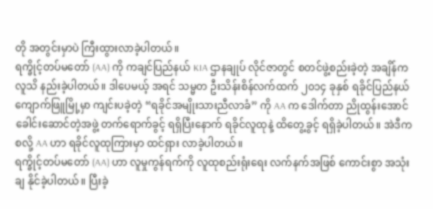တို အတွင်းမှာပဲ ကြီးထွားလာခဲ့ပါတယ်။
ရက္ခိုင့်တပ်မတော် (AA) ကို ကချင်ပြည်နယ် KIA ဌာနချုပ် လိုင်ဇာတွင် စတင်ဖွဲ့စည်းခဲ့တဲ့ အချိန်က လူသိ နည်းခဲ့ပါတယ်။ ဒါပေမယ့် အရင် သမ္မတ ဦးသိန်းစိန်လက်ထက် ၂၀၁၄ ခုနှစ် ရခိုင်ပြည်နယ် ကျောက်ဖြူမြို့မှာ ကျင်းပခဲ့တဲ့ “ရခိုင်အမျိုးသားညီလာခံ” ကို AA က ဒေါက်တာ ညိုထွန်းအောင် ခေါင်းဆောင်တဲ့အဖွဲ့ တက်ရောက်ခွင့် ရရှိပြီးနောက် ရခိုင်လူထုနဲ့ ထိတွေ့ခွင့် ရရှိခဲ့ပါတယ်။ အဲဒီကစလို့ AA ဟာ ရခိုင်လူထုကြားမှာ ထင်ရှား လာခဲ့ပါတယ်။
ရက္ခိုင့်တပ်မတော် (AA) ဟာ လူမှုကွန်ရက်ကို လူထုစည်းရုံးရေး လက်နက်အဖြစ် ကောင်းစွာ အသုံးချ နိုင်ခဲ့ပါတယ်။ ပြီးခဲ့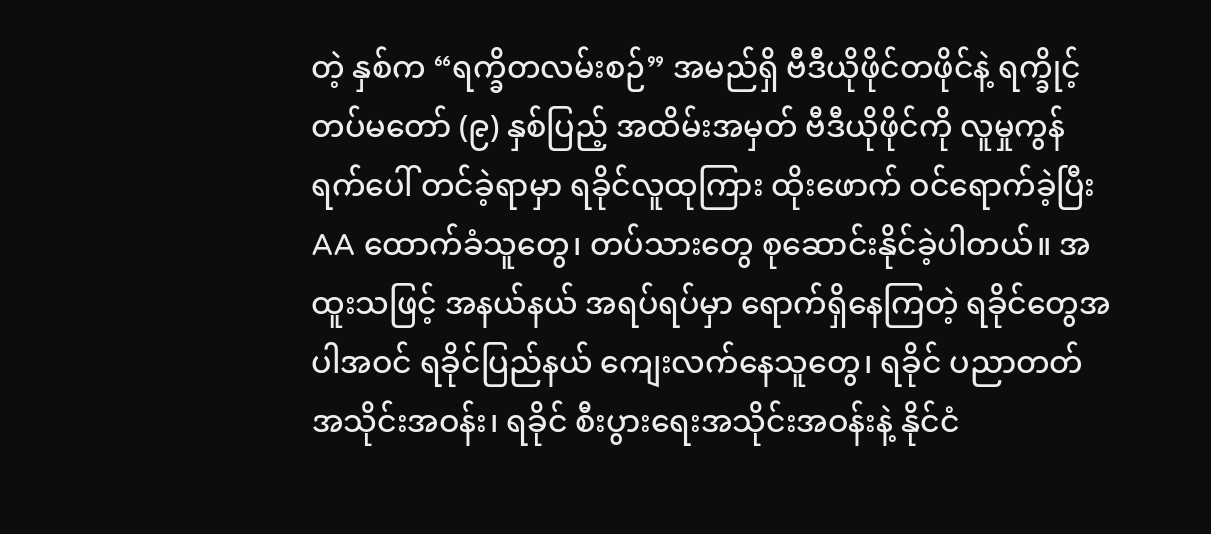တဲ့ နှစ်က “ရက္ခိတလမ်းစဉ်” အမည်ရှိ ဗီဒီယိုဖိုင်တဖိုင်နဲ့ ရက္ခိုင့်တပ်မတော် (၉) နှစ်ပြည့် အထိမ်းအမှတ် ဗီဒီယိုဖိုင်ကို လူမှုကွန်ရက်ပေါ် တင်ခဲ့ရာမှာ ရခိုင်လူထုကြား ထိုးဖောက် ဝင်ရောက်ခဲ့ပြီး AA ထောက်ခံသူတွေ၊ တပ်သားတွေ စုဆောင်းနိုင်ခဲ့ပါတယ်။ အထူးသဖြင့် အနယ်နယ် အရပ်ရပ်မှာ ရောက်ရှိနေကြတဲ့ ရခိုင်တွေအပါအဝင် ရခိုင်ပြည်နယ် ကျေးလက်နေသူတွေ၊ ရခိုင် ပညာတတ် အသိုင်းအဝန်း၊ ရခိုင် စီးပွားရေးအသိုင်းအဝန်းနဲ့ နိုင်ငံ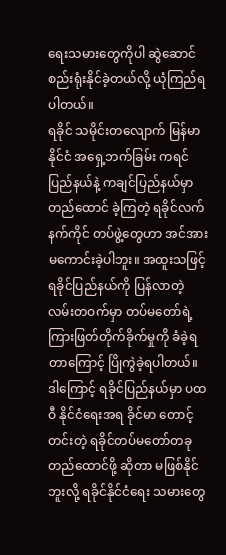ရေးသမားတွေကိုပါ ဆွဲဆောင် စည်းရုံးနိုင်ခဲ့တယ်လို့ ယုံကြည်ရပါတယ်။
ရခိုင် သမိုင်းတလျောက် မြန်မာနိုင်ငံ အရှေ့ဘက်ခြမ်း ကရင်ပြည်နယ်နဲ့ ကချင်ပြည်နယ်မှာ တည်ထောင် ခဲ့ကြတဲ့ ရခိုင်လက်နက်ကိုင် တပ်ဖွဲ့တွေဟာ အင်အား မကောင်းခဲ့ပါဘူး။ အထူးသဖြင့် ရခိုင်ပြည်နယ်ကို ပြန်လာတဲ့ လမ်းတဝက်မှာ တပ်မတော်ရဲ့ ကြားဖြတ်တိုက်ခိုက်မှုကို ခံခဲ့ရတာကြောင့် ပြိုကွဲခဲ့ရပါတယ်။
ဒါကြောင့် ရခိုင်ပြည်နယ်မှာ ပထဝီ နိုင်ငံရေးအရ ခိုင်မာ တောင့်တင်းတဲ့ ရခိုင်တပ်မတော်တခု တည်ထောင်ဖို့ ဆိုတာ မဖြစ်နိုင်ဘူးလို့ ရခိုင်နိုင်ငံရေး သမားတွေ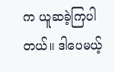က ယူဆခဲ့ကြပါတယ်။ ဒါပေမယ့်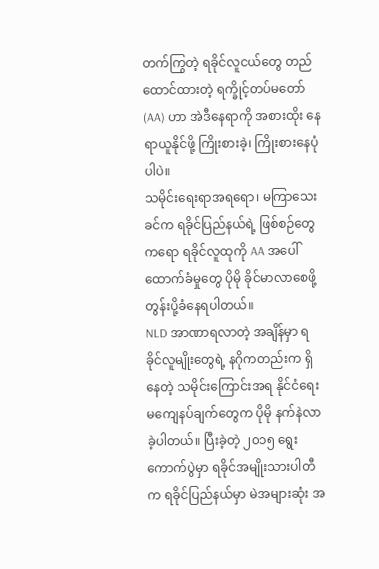တက်ကြွတဲ့ ရခိုင်လူငယ်တွေ တည်ထောင်ထားတဲ့ ရက္ခိုင့်တပ်မတော် (AA) ဟာ အဲဒီနေရာကို အစားထိုး နေရာယူနိုင်ဖို့ ကြိုးစားခဲ့၊ ကြိုးစားနေပုံပါပဲ။
သမိုင်းရေးရာအရရော၊ မကြာသေးခင်က ရခိုင်ပြည်နယ်ရဲ့ ဖြစ်စဉ်တွေကရော ရခိုင်လူထုကို AA အပေါ် ထောက်ခံမှုတွေ ပိုမို ခိုင်မာလာစေဖို့ တွန်းပို့ခံနေရပါတယ်။
NLD အာဏာရလာတဲ့ အချိန်မှာ ရခိုင်လူမျိုးတွေရဲ့ နဂိုကတည်းက ရှိနေတဲ့ သမိုင်းကြောင်းအရ နိုင်ငံရေး မကျေနပ်ချက်တွေက ပိုမို နက်နဲလာခဲ့ပါတယ်။ ပြီးခဲ့တဲ့ ၂၀၁၅ ရွေးကောက်ပွဲမှာ ရခိုင်အမျိုးသားပါတီက ရခိုင်ပြည်နယ်မှာ မဲအများဆုံး အ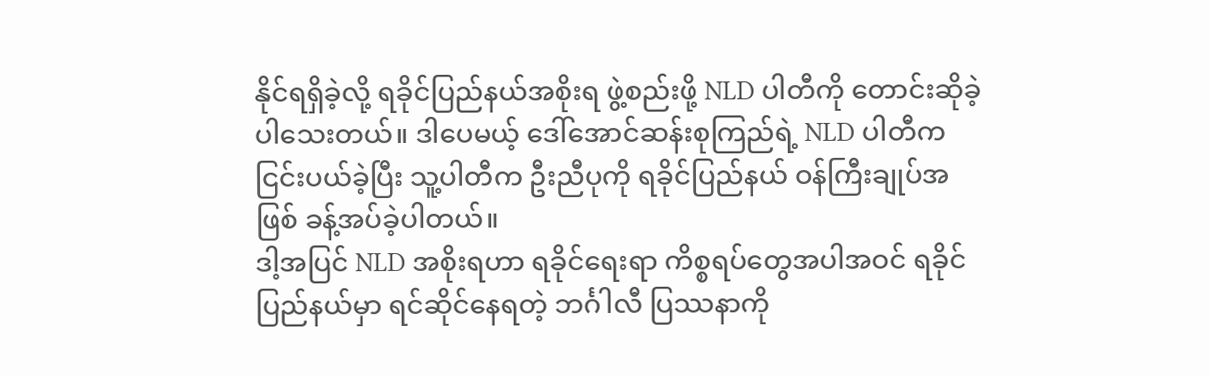နိုင်ရရှိခဲ့လို့ ရခိုင်ပြည်နယ်အစိုးရ ဖွဲ့စည်းဖို့ NLD ပါတီကို တောင်းဆိုခဲ့ ပါသေးတယ်။ ဒါပေမယ့် ဒေါ်အောင်ဆန်းစုကြည်ရဲ့ NLD ပါတီက ငြင်းပယ်ခဲ့ပြီး သူ့ပါတီက ဦးညီပုကို ရခိုင်ပြည်နယ် ဝန်ကြီးချုပ်အဖြစ် ခန့်အပ်ခဲ့ပါတယ်။
ဒါ့အပြင် NLD အစိုးရဟာ ရခိုင်ရေးရာ ကိစ္စရပ်တွေအပါအဝင် ရခိုင်ပြည်နယ်မှာ ရင်ဆိုင်နေရတဲ့ ဘင်္ဂါလီ ပြဿနာကို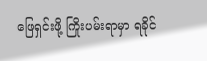ဖြေရှင်းဖို့ ကြိုးပမ်းရာမှာ ရခိုင်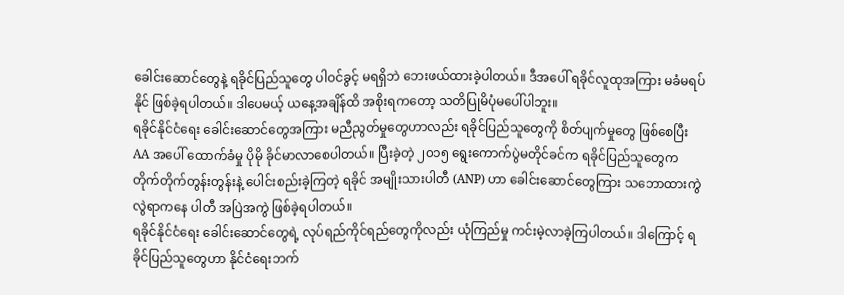ခေါင်းဆောင်တွေနဲ့ ရခိုင်ပြည်သူတွေ ပါဝင်ခွင့် မရရှိဘဲ ဘေးဖယ်ထားခဲ့ပါတယ်။ ဒီအပေါ် ရခိုင်လူထုအကြား မခံမရပ်နိုင် ဖြစ်ခဲ့ရပါတယ်။ ဒါပေမယ့် ယနေ့အချိန်ထိ အစိုးရကတော့ သတိပြုမိပုံမပေါ်ပါဘူး။
ရခိုင်နိုင်ငံရေး ခေါင်းဆောင်တွေအကြား မညီညွတ်မှုတွေဟာလည်း ရခိုင်ပြည်သူတွေကို စိတ်ပျက်မှုတွေ ဖြစ်စေပြီး AA အပေါ် ထောက်ခံမှု ပိုမို ခိုင်မာလာစေပါတယ်။ ပြီးခဲ့တဲ့ ၂၀၁၅ ရွေးကောက်ပွဲမတိုင်ခင်က ရခိုင်ပြည်သူတွေက တိုက်တိုက်တွန်းတွန်းနဲ့ ပေါင်းစည်းခဲ့ကြတဲ့ ရခိုင် အမျိုးသားပါတီ (ANP) ဟာ ခေါင်းဆောင်တွေကြား သဘောထားကွဲလွဲရာကနေ ပါတီ အပြဲအကွဲ ဖြစ်ခဲ့ရပါတယ်။
ရခိုင်နိုင်ငံရေး ခေါင်းဆောင်တွေရဲ့ လုပ်ရည်ကိုင်ရည်တွေကိုလည်း ယုံကြည်မှု ကင်းမဲ့လာခဲ့ကြပါတယ်။ ဒါကြောင့် ရခိုင်ပြည်သူတွေဟာ နိုင်ငံရေးဘက်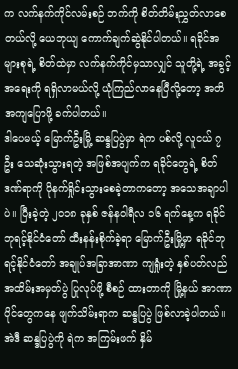က လက်နက်ကိုင်လမ်းစဉ် ဘက်ကို စိတ်တိမ်းညွှတ်လာစေတယ်လို့ ယေဘုယျ ကောက်ချက်ဆွဲနိုင်ပါတယ်။ ရခိုင်အများစုရဲ့ စိတ်ထဲမှာ လက်နက်ကိုင်မှသာလျှင် သူတို့ရဲ့ အခွင့်အရေးကို ရရှိလာမယ်လို့ ယုံကြည်လာနေပြီလို့တော့ အတိအကျပြောဖို့ ခက်ပါတယ်။
ဒါပေမယ့် မြောက်ဦးမြို့ ဆန္ဒပြပွဲမှာ ရဲက ပစ်လို့ လူငယ် ၇ ဦး သေဆုံးသွားရတဲ့ အဖြစ်အပျက်က ရခိုင်တွေရဲ့ စိတ်ဒဏ်ရာကို ပိုနက်ရှိုင်းသွားစေခဲ့တာကတော့ အသေအချာပါပဲ။ ပြီးခဲ့တဲ့ ၂၀၁၈ ခုနှစ် ဇန်နဝါရီလ ၁၆ ရက်နေ့က ရခိုင်ဘုရင့်နိုင်ငံတော် ထီးနန်းစိုက်ခဲ့ရာ မြောက်ဦးမြို့မှာ ရခိုင်ဘုရင့်နိုင်ငံတော် အချုပ်အခြာအာဏာ ကျရှုံးတဲ့ နှစ်ပတ်လည် အထိမ်းအမှတ်ပွဲ ပြုလုပ်ဖို့ စီစဉ် ထားတာကို မြို့နယ် အာဏာပိုင်တွေကနေ ဖျက်သိမ်းရာက ဆန္ဒပြပွဲ ဖြစ်လာခဲ့ပါတယ်။ အဲဒီ ဆန္ဒပြပွဲကို ရဲက အကြမ်းဖက် နှိမ်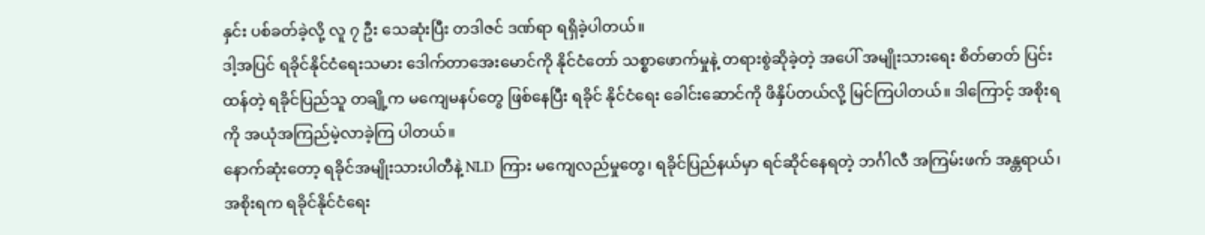နှင်း ပစ်ခတ်ခဲ့လို့ လူ ၇ ဦး သေဆုံးပြီး တဒါဇင် ဒဏ်ရာ ရရှိခဲ့ပါတယ်။
ဒါ့အပြင် ရခိုင်နိုင်ငံရေးသမား ဒေါက်တာအေးမောင်ကို နိုင်ငံတော် သစ္စာဖောက်မှုနဲ့ တရားစွဲဆိုခဲ့တဲ့ အပေါ် အမျိုးသားရေး စိတ်ဓာတ် ပြင်းထန်တဲ့ ရခိုင်ပြည်သူ တချို့က မကျေမနပ်တွေ ဖြစ်နေပြီး ရခိုင် နိုင်ငံရေး ခေါင်းဆောင်ကို ဖိနှိပ်တယ်လို့ မြင်ကြပါတယ်။ ဒါကြောင့် အစိုးရကို အယုံအကြည်မဲ့လာခဲ့ကြ ပါတယ်။
နောက်ဆုံးတော့ ရခိုင်အမျိုးသားပါတီနဲ့ NLD ကြား မကျေလည်မှုတွေ၊ ရခိုင်ပြည်နယ်မှာ ရင်ဆိုင်နေရတဲ့ ဘင်္ဂါလီ အကြမ်းဖက် အန္တရာယ်၊ အစိုးရက ရခိုင်နိုင်ငံရေး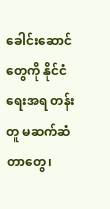ခေါင်းဆောင်တွေကို နိုင်ငံရေးအရ တန်းတူ မဆက်ဆံ တာတွေ၊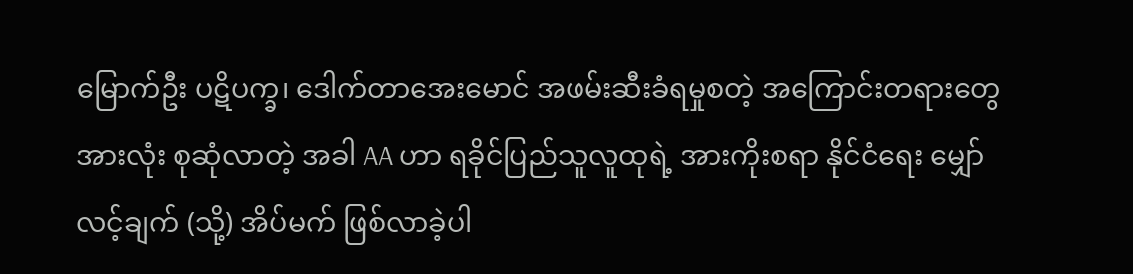မြောက်ဦး ပဋိပက္ခ၊ ဒေါက်တာအေးမောင် အဖမ်းဆီးခံရမှုစတဲ့ အကြောင်းတရားတွေ အားလုံး စုဆုံလာတဲ့ အခါ AA ဟာ ရခိုင်ပြည်သူလူထုရဲ့ အားကိုးစရာ နိုင်ငံရေး မျှော်လင့်ချက် (သို့) အိပ်မက် ဖြစ်လာခဲ့ပါ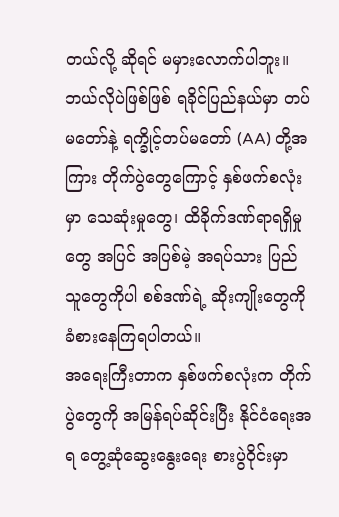တယ်လို့ ဆိုရင် မမှားလောက်ပါဘူး။
ဘယ်လိုပဲဖြစ်ဖြစ် ရခိုင်ပြည်နယ်မှာ တပ်မတော်နဲ့ ရက္ခိုင့်တပ်မတော် (AA) တို့အကြား တိုက်ပွဲတွေကြောင့် နှစ်ဖက်စလုံးမှာ သေဆုံးမှုတွေ၊ ထိခိုက်ဒဏ်ရာရရှိမှုတွေ အပြင် အပြစ်မဲ့ အရပ်သား ပြည်သူတွေကိုပါ စစ်ဒဏ်ရဲ့ ဆိုးကျိုးတွေကို ခံစားနေကြရပါတယ်။
အရေးကြီးတာက နှစ်ဖက်စလုံးက တိုက်ပွဲတွေကို အမြန်ရပ်ဆိုင်းပြီး နိုင်ငံရေးအရ တွေ့ဆုံဆွေးနွေးရေး စားပွဲဝိုင်းမှာ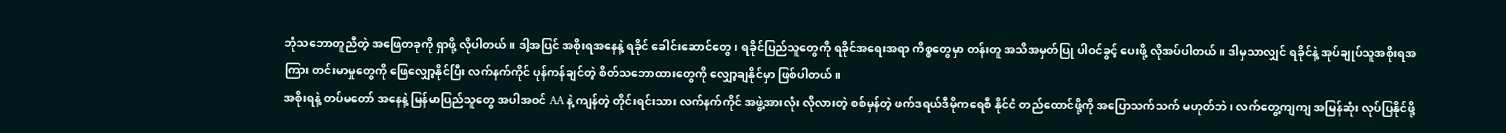ဘုံသဘောတူညီတဲ့ အဖြေတခုကို ရှာဖို့ လိုပါတယ်။ ဒါ့အပြင် အစိုးရအနေနဲ့ ရခိုင် ခေါင်းဆောင်တွေ၊ ရခိုင်ပြည်သူတွေကို ရခိုင်အရေးအရာ ကိစ္စတွေမှာ တန်းတူ အသိအမှတ်ပြု ပါဝင်ခွင့် ပေးဖို့ လိုအပ်ပါတယ်။ ဒါမှသာလျှင် ရခိုင်နဲ့ အုပ်ချုပ်သူအစိုးရအကြား တင်းမာမှုတွေကို ဖြေလျှော့နိုင်ပြီး လက်နက်ကိုင် ပုန်ကန်ချင်တဲ့ စိတ်သဘောထားတွေကို လျှော့ချနိုင်မှာ ဖြစ်ပါတယ်။
အစိုးရနဲ့ တပ်မတော် အနေနဲ့ မြန်မာပြည်သူတွေ အပါအဝင် AA နဲ့ ကျန်တဲ့ တိုင်းရင်းသား လက်နက်ကိုင် အဖွဲ့အားလုံး လိုလားတဲ့ စစ်မှန်တဲ့ ဖက်ဒရယ်ဒီမိုကရေစီ နိုင်ငံ တည်ထောင်ဖို့ကို အပြောသက်သက် မဟုတ်ဘဲ၊ လက်တွေ့ကျကျ အမြန်ဆုံး လုပ်ပြနိုင်ဖို့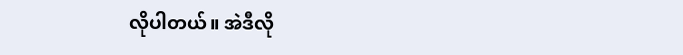လိုပါတယ်။ အဲဒီလို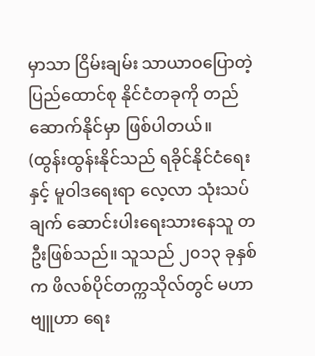မှာသာ ငြိမ်းချမ်း သာယာဝပြောတဲ့ ပြည်ထောင်စု နိုင်ငံတခုကို တည်ဆောက်နိုင်မှာ ဖြစ်ပါတယ်။
(ထွန်းထွန်းနိုင်သည် ရခိုင်နိုင်ငံရေးနှင့် မူဝါဒရေးရာ လေ့လာ သုံးသပ်ချက် ဆောင်းပါးရေးသားနေသူ တဦးဖြစ်သည်။ သူသည် ၂၀၁၃ ခုနှစ်က ဖိလစ်ပိုင်တက္ကသိုလ်တွင် မဟာဗျူဟာ ရေး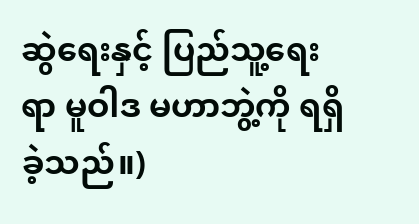ဆွဲရေးနှင့် ပြည်သူ့ရေးရာ မူဝါဒ မဟာဘွဲ့ကို ရရှိခဲ့သည်။)